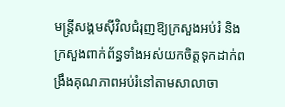មន្ត្រីសង្គមស៊ីវិលជំរុញឱ្យក្រសួងអប់រំ និងក្រសួងពាក់ព័ន្ធទាំងអស់យកចិត្តទុកដាក់ពង្រឹងគុណភាពអប់រំនៅតាមសាលាចា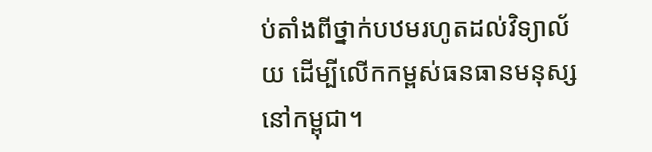ប់តាំងពីថ្នាក់បឋមរហូតដល់វិទ្យាល័យ ដើម្បីលើកកម្ពស់ធនធានមនុស្សនៅកម្ពុជា។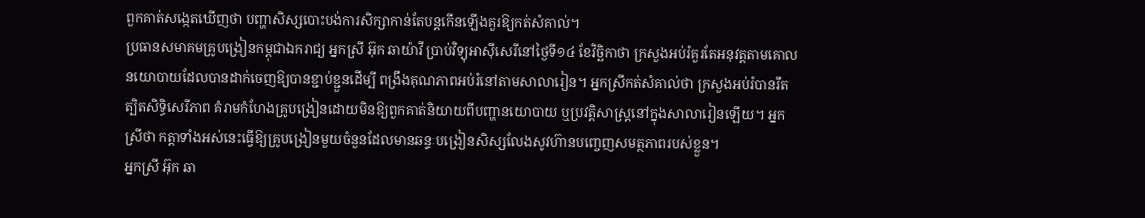ពួកគាត់សង្កេតឃើញថា បញ្ហាសិស្សបោះបង់ការសិក្សាកាន់តែបន្តកើនឡើងគួរឱ្យកត់សំគាល់។
ប្រធានសមាគមគ្រូបង្រៀនកម្ពុជាឯករាជ្យ អ្នកស្រី អ៊ុក ឆាយ៉ាវី ប្រាប់វិទ្យុអាស៊ីសេរីនៅថ្ងៃទី១៤ ខែវិច្ឆិកាថា ក្រសួងអប់រំគួរតែអនុវត្តតាមគោលនយោបាយដែលបានដាក់ចេញឱ្យបានខ្ជាប់ខ្ជួនដើម្បី ពង្រឹងគុណភាពអប់រំនៅតាមសាលារៀន។ អ្នកស្រីកត់សំគាល់ថា ក្រសួងអប់រំបានរឹតត្បិតសិទ្ធិសេរីភាព គំរាមកំហែងគ្រូបង្រៀនដោយមិនឱ្យពួកគាត់និយាយពីបញ្ហានយោបាយ ឬប្រវត្តិសាស្ត្រនៅក្នុងសាលារៀនឡើយ។ អ្នកស្រីថា កត្តាទាំងអស់នេះធ្វើឱ្យគ្រូបង្រៀនមួយចំនួនដែលមានឆន្ទៈបង្រៀនសិស្សលែងសូវហ៊ានបញ្ចេញសមត្ថភាពរបស់ខ្លួន។
អ្នកស្រី អ៊ុក ឆា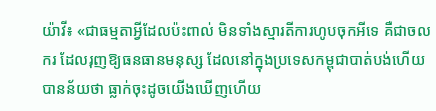យ៉ាវី៖ «ជាធម្មតាអ្វីដែលប៉ះពាល់ មិនទាំងស្មារតីការហូបចុកអីទេ គឺជាចលករ ដែលរុញឱ្យធនធានមនុស្ស ដែលនៅក្នុងប្រទេសកម្ពុជាបាត់បង់ហើយ បានន័យថា ធ្លាក់ចុះដូចយើងឃើញហើយ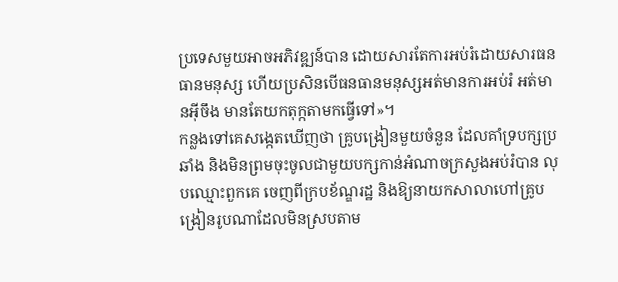ប្រទេសមួយអាចអភិវឌ្ឍន៍បាន ដោយសារតែការអប់រំដោយសារធនធានមនុស្ស ហើយប្រសិនបើធនធានមនុស្សអត់មានការអប់រំ អត់មានអ៊ីចឹង មានតែយកតុក្កតាមកធ្វើទៅ»។
កន្លងទៅគេសង្កេតឃើញថា គ្រូបង្រៀនមួយចំនួន ដែលគាំទ្របក្សប្រឆាំង និងមិនព្រមចុះចូលជាមួយបក្សកាន់អំណាចក្រសួងអប់រំបាន លុបឈ្មោះពួកគេ ចេញពីក្របខ័ណ្ឌរដ្ឋ និងឱ្យនាយកសាលាហៅគ្រូបង្រៀនរូបណាដែលមិនស្របតាម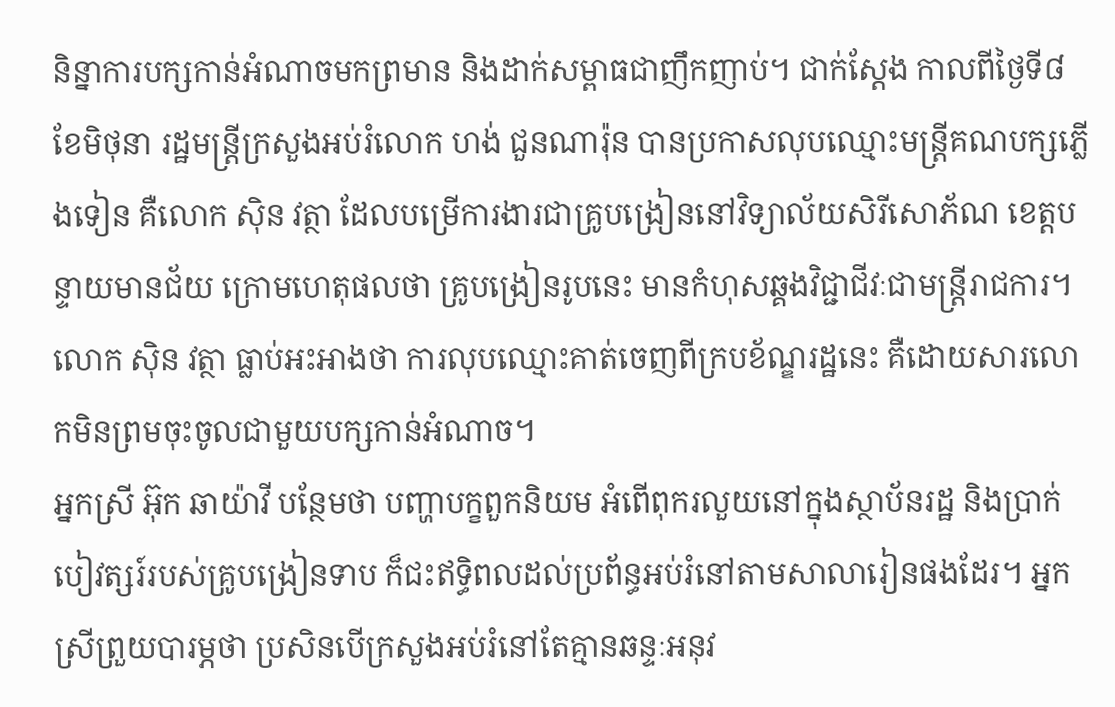និន្នាការបក្សកាន់អំណាចមកព្រមាន និងដាក់សម្ពាធជាញឹកញាប់។ ជាក់ស្ដែង កាលពីថ្ងៃទី៨ ខែមិថុនា រដ្ឋមន្ត្រីក្រសួងអប់រំលោក ហង់ ជួនណារ៉ុន បានប្រកាសលុបឈ្មោះមន្ត្រីគណបក្សភ្លើងទៀន គឺលោក ស៊ិន វត្ថា ដែលបម្រើការងារជាគ្រូបង្រៀននៅវិទ្យាល័យសិរីសោភ័ណ ខេត្តបន្ទាយមានជ័យ ក្រោមហេតុផលថា គ្រូបង្រៀនរូបនេះ មានកំហុសឆ្គងវិជ្ជាជីវៈជាមន្ត្រីរាជការ។ លោក ស៊ិន វត្ថា ធ្លាប់អះអាងថា ការលុបឈ្មោះគាត់ចេញពីក្របខ័ណ្ឌរដ្ឋនេះ គឺដោយសារលោកមិនព្រមចុះចូលជាមួយបក្សកាន់អំណាច។
អ្នកស្រី អ៊ុក ឆាយ៉ាវី បន្ថែមថា បញ្ហាបក្ខពួកនិយម អំពើពុករលួយនៅក្នុងស្ថាប័នរដ្ឋ និងប្រាក់បៀវត្សរ៍របស់គ្រូបង្រៀនទាប ក៏ជះឥទ្ធិពលដល់ប្រព័ន្ធអប់រំនៅតាមសាលារៀនផងដែរ។ អ្នកស្រីព្រួយបារម្ភថា ប្រសិនបើក្រសួងអប់រំនៅតែគ្មានឆន្ទៈអនុវ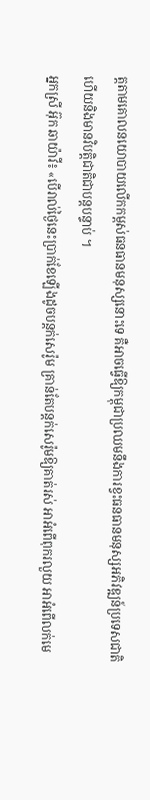ត្តតាមគោលនយោបាយលើកកម្ពស់ធនធានមនុស្សនោះទេ គឺអាចធ្វើឱ្យកម្ពុជាប្រឈមនឹងការខ្វះធនធានមនុស្សអភិវឌ្ឍន៍ប្រទេសជាតិ ហើយនិងមានវិបត្តិជាតិជាបន្តបន្ទាប់ ។
អ្នកស្រី អ៊ុក ឆាយ៉ាវី៖ «បើរាល់ថ្ងៃនេះប្រាក់ខែឡើងដូចបន្តក់សេរ៉ូម គ្រាន់តែបន្តក់សេរ៉ូមឱ្យគាត់រស់ អាអំពើពុករលួយ អាអំពើលក់មេ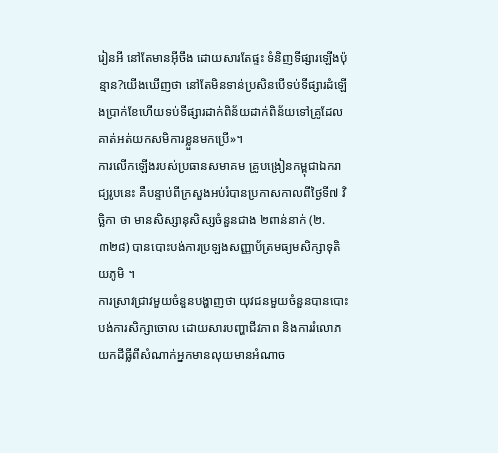រៀនអី នៅតែមានអ៊ីចឹង ដោយសារតែផ្ទះ ទំនិញទីផ្សារឡើងប៉ុន្មាន?យើងឃើញថា នៅតែមិនទាន់ប្រសិនបើទប់ទីផ្សារដំឡើងប្រាក់ខែហើយទប់ទីផ្សារដាក់ពិន័យដាក់ពិន័យទៅគ្រូដែលគាត់អត់យកសមិការខ្លួនមកប្រើ»។
ការលើកឡើងរបស់ប្រធានសមាគម គ្រូបង្រៀនកម្ពុជាឯករាជ្យរូបនេះ គឺបន្ទាប់ពីក្រសួងអប់រំបានប្រកាសកាលពីថ្ងៃទី៧ វិច្ឆិកា ថា មានសិស្សានុសិស្សចំនួនជាង ២ពាន់នាក់ (២.៣២៨) បានបោះបង់ការប្រឡងសញ្ញាប័ត្រមធ្យមសិក្សាទុតិយភូមិ ។
ការស្រាវជ្រាវមួយចំនួនបង្ហាញថា យុវជនមួយចំនួនបានបោះបង់ការសិក្សាចោល ដោយសារបញ្ហាជីវភាព និងការរំលោភយកដីធ្លីពីសំណាក់អ្នកមានលុយមានអំណាច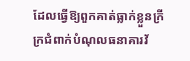ដែលធ្វើឱ្យពួកគាត់ធ្លាក់ខ្លួនក្រីក្រជំពាក់បំណុលធនាគារវ័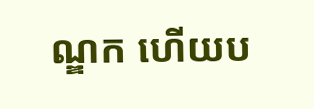ណ្ឌក ហើយប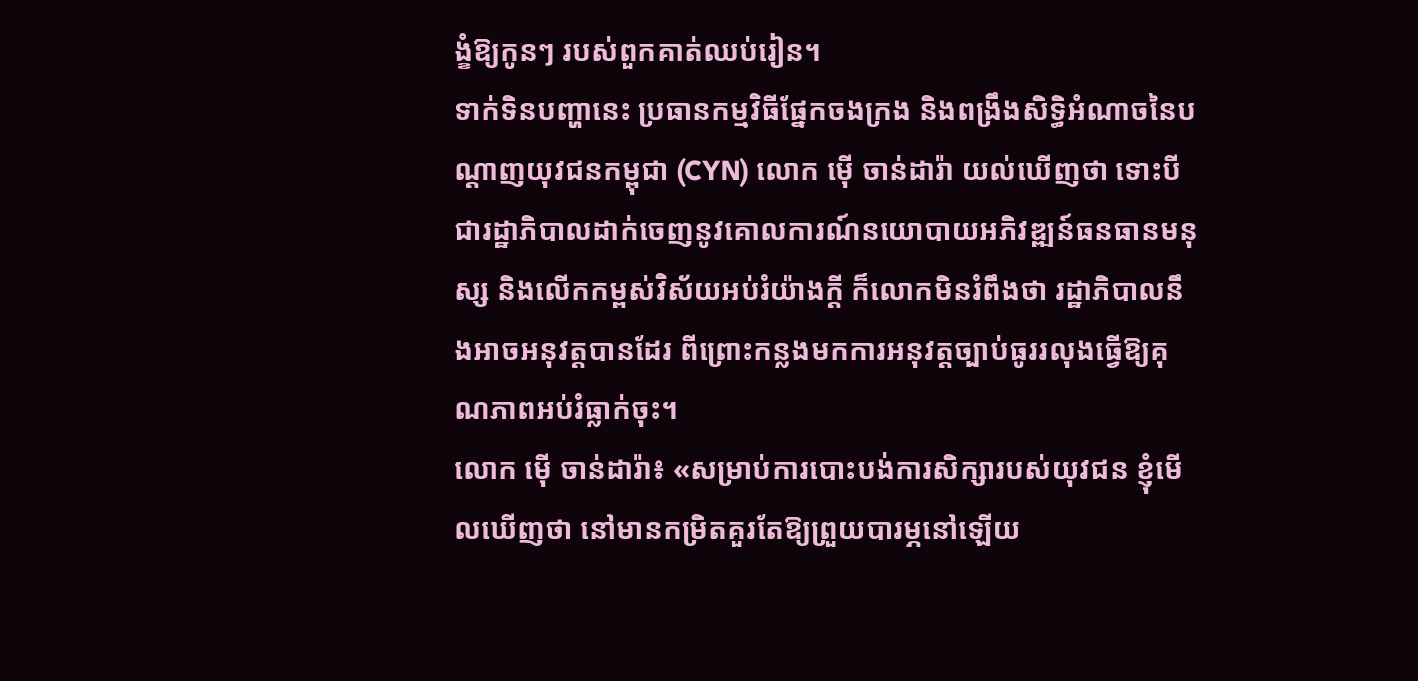ង្ខំឱ្យកូនៗ របស់ពួកគាត់ឈប់រៀន។
ទាក់ទិនបញ្ហានេះ ប្រធានកម្មវិធីផ្នែកចងក្រង និងពង្រឹងសិទ្ធិអំណាចនៃបណ្ដាញយុវជនកម្ពុជា (CYN) លោក ម៉ើ ចាន់ដារ៉ា យល់ឃើញថា ទោះបីជារដ្ឋាភិបាលដាក់ចេញនូវគោលការណ៍នយោបាយអភិវឌ្ឍន៍ធនធានមនុស្ស និងលើកកម្ពស់វិស័យអប់រំយ៉ាងក្ដី ក៏លោកមិនរំពឹងថា រដ្ឋាភិបាលនឹងអាចអនុវត្តបានដែរ ពីព្រោះកន្លងមកការអនុវត្តច្បាប់ធូររលុងធ្វើឱ្យគុណភាពអប់រំធ្លាក់ចុះ។
លោក ម៉ើ ចាន់ដារ៉ា៖ «សម្រាប់ការបោះបង់ការសិក្សារបស់យុវជន ខ្ញុំមើលឃើញថា នៅមានកម្រិតគួរតែឱ្យព្រួយបារម្ភនៅឡើយ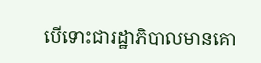បើទោះជារដ្ឋាភិបាលមានគោ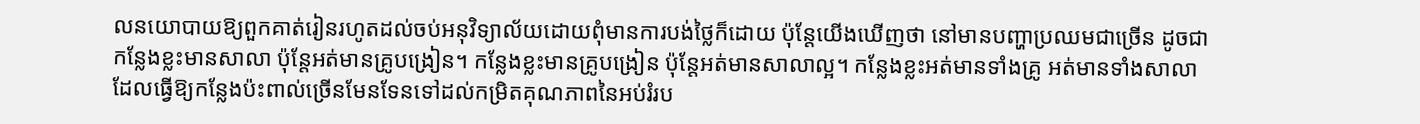លនយោបាយឱ្យពួកគាត់រៀនរហូតដល់ចប់អនុវិទ្យាល័យដោយពុំមានការបង់ថ្លៃក៏ដោយ ប៉ុន្តែយើងឃើញថា នៅមានបញ្ហាប្រឈមជាច្រើន ដូចជា កន្លែងខ្លះមានសាលា ប៉ុន្តែអត់មានគ្រូបង្រៀន។ កន្លែងខ្លះមានគ្រូបង្រៀន ប៉ុន្តែអត់មានសាលាល្អ។ កន្លែងខ្លះអត់មានទាំងគ្រូ អត់មានទាំងសាលា ដែលធ្វើឱ្យកន្លែងប៉ះពាល់ច្រើនមែនទែនទៅដល់កម្រិតគុណភាពនៃអប់រំរប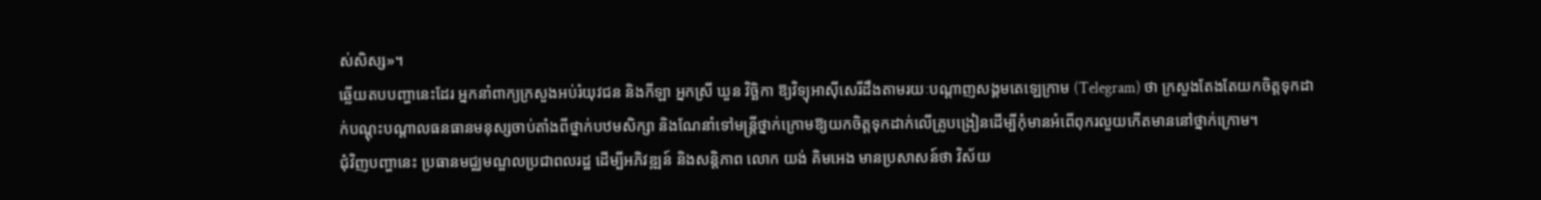ស់សិស្ស»។
ឆ្លើយតបបញ្ហានេះដែរ អ្នកនាំពាក្យក្រសួងអប់រំយុវជន និងកីឡា អ្នកស្រី ឃួន វិច្ឆិកា ឱ្យវិទ្យុអាស៊ីសេរីដឹងតាមរយៈបណ្ដាញសង្គមតេឡេក្រាម (Telegram) ថា ក្រសួងតែងតែយកចិត្តទុកដាក់បណ្ដុះបណ្ដាលធនធានមនុស្សចាប់តាំងពីថ្នាក់បឋមសិក្សា និងណែនាំទៅមន្ត្រីថ្នាក់ក្រោមឱ្យយកចិត្តទុកដាក់លើគ្រូបង្រៀនដើម្បីកុំមានអំពើពុករលួយកើតមាននៅថ្នាក់ក្រោម។
ជុំវិញបញ្ហានេះ ប្រធានមជ្ឈមណ្ឌលប្រជាពលរដ្ឋ ដើម្បីអភិវឌ្ឍន៍ និងសន្តិភាព លោក យង់ គិមអេង មានប្រសាសន៍ថា វិស័យ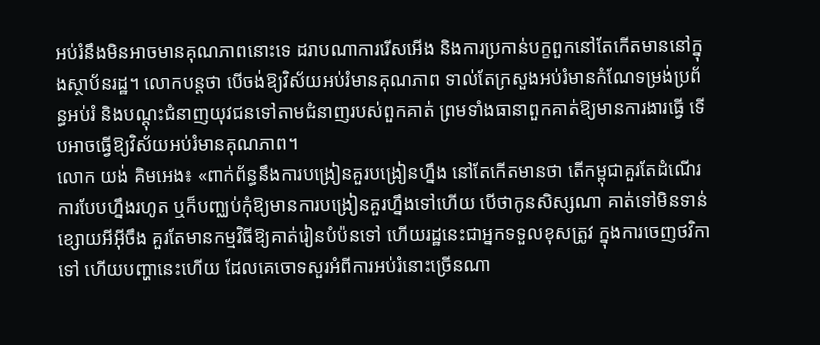អប់រំនឹងមិនអាចមានគុណភាពនោះទេ ដរាបណាការរើសអើង និងការប្រកាន់បក្ខពួកនៅតែកើតមាននៅក្នុងស្ថាប័នរដ្ឋ។ លោកបន្តថា បើចង់ឱ្យវិស័យអប់រំមានគុណភាព ទាល់តែក្រសួងអប់រំមានកំណែទម្រង់ប្រព័ន្ធអប់រំ និងបណ្ដុះជំនាញយុវជនទៅតាមជំនាញរបស់ពួកគាត់ ព្រមទាំងធានាពួកគាត់ឱ្យមានការងារធ្វើ ទើបអាចធ្វើឱ្យវិស័យអប់រំមានគុណភាព។
លោក យង់ គិមអេង៖ «ពាក់ព័ន្ធនឹងការបង្រៀនគួរបង្រៀនហ្នឹង នៅតែកើតមានថា តើកម្ពុជាគួរតែដំណើរការបែបហ្នឹងរហូត ឬក៏បញ្ឈប់កុំឱ្យមានការបង្រៀនគួរហ្នឹងទៅហើយ បើថាកូនសិស្សណា គាត់ទៅមិនទាន់ ខ្សោយអីអ៊ីចឹង គួរតែមានកម្មវិធីឱ្យគាត់រៀនបំប៉នទៅ ហើយរដ្ឋនេះជាអ្នកទទួលខុសត្រូវ ក្នុងការចេញថវិកាទៅ ហើយបញ្ហានេះហើយ ដែលគេចោទសួរអំពីការអប់រំនោះច្រើនណា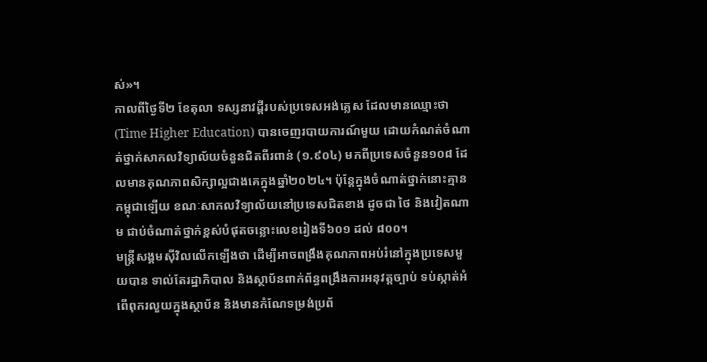ស់»។
កាលពីថ្ងៃទី២ ខែតុលា ទស្សនាវដ្ដីរបស់ប្រទេសអង់គ្លេស ដែលមានឈ្មោះថា (Time Higher Education) បានចេញរបាយការណ៍មួយ ដោយកំណត់ចំណាត់ថ្នាក់សាកលវិទ្យាល័យចំនួនជិតពីរពាន់ (១.៩០៤) មកពីប្រទេសចំនួន១០៨ ដែលមានគុណភាពសិក្សាល្អជាងគេក្នុងឆ្នាំ២០២៤។ ប៉ុន្តែក្នុងចំណាត់ថ្នាក់នោះគ្មានកម្ពុជាឡើយ ខណៈសាកលវិទ្យាល័យនៅប្រទេសជិតខាង ដូចជា ថៃ និងវៀតណាម ជាប់ចំណាត់ថ្នាក់ខ្ពស់បំផុតចន្លោះលេខរៀងទី៦០១ ដល់ ៨០០។
មន្ត្រីសង្គមស៊ីវិលលើកឡើងថា ដើម្បីអាចពង្រឹងគុណភាពអប់រំនៅក្នុងប្រទេសមួយបាន ទាល់តែរដ្ឋាភិបាល និងស្ថាប័នពាក់ព័ន្ធពង្រឹងការអនុវត្តច្បាប់ ទប់ស្កាត់អំពើពុករលួយក្នុងស្ថាប័ន និងមានកំណែទម្រង់ប្រព័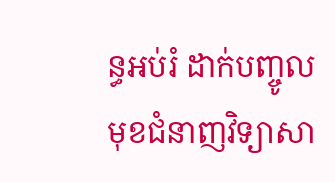ន្ធអប់រំ ដាក់បញ្ចូលមុខជំនាញវិទ្យាសា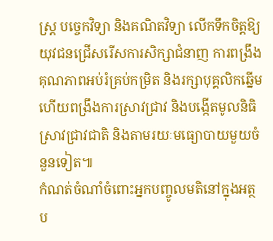ស្ត្រ បច្ចេកវិទ្យា និងគណិតវិទ្យា លើកទឹកចិត្តឱ្យយុវជនជ្រើសរើសការសិក្សាជំនាញ ការពង្រឹងគុណភាពអប់រំគ្រប់កម្រិត និងរក្សាបុគ្គលិកឆ្នើម ហើយពង្រឹងការស្រាវជ្រាវ និងបង្កើតមូលនិធិស្រាវជ្រាវជាតិ និងតាមរយៈមធ្យោបាយមួយចំនួនទៀត៕
កំណត់ចំណាំចំពោះអ្នកបញ្ចូលមតិនៅក្នុងអត្ថប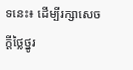ទនេះ៖ ដើម្បីរក្សាសេចក្ដីថ្លៃថ្នូរ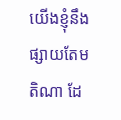យើងខ្ញុំនឹងផ្សាយតែមតិណា ដែ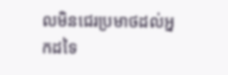លមិនជេរប្រមាថដល់អ្នកដទៃ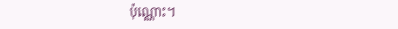ប៉ុណ្ណោះ។